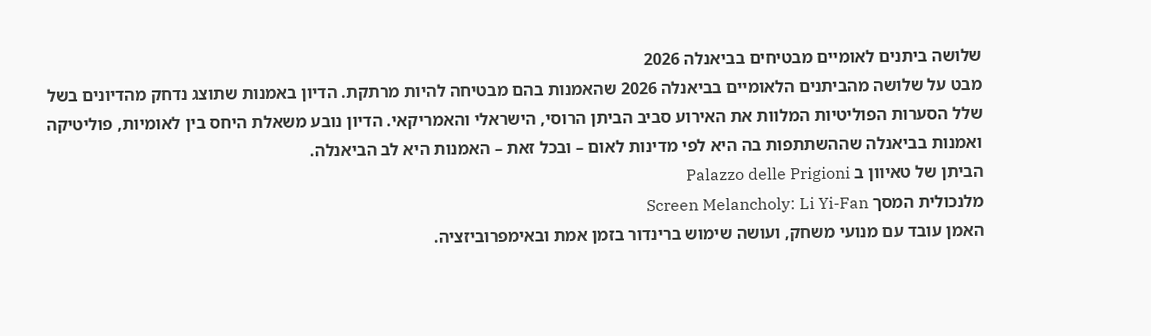שלושה ביתנים לאומיים מבטיחים בביאנלה 2026
מבט על שלושה מהביתנים הלאומיים בביאנלה 2026 שהאמנות בהם מבטיחה להיות מרתקת. הדיון באמנות שתוצג נדחק מהדיונים בשל שלל הסערות הפוליטיות המלוות את האירוע סביב הביתן הרוסי, הישראלי והאמריקאי. הדיון נובע משאלת היחס בין לאומיות, פוליטיקה ואמנות בביאנלה שההשתתפות בה היא לפי מדינות לאום – ובכל זאת – האמנות היא לב הביאנלה.
הביתן של טאיוון ב Palazzo delle Prigioni
מלנכולית המסך Screen Melancholy: Li Yi-Fan
האמן עובד עם מנועי משחק, ועושה שימוש ברינדור בזמן אמת ובאימפרוביזציה.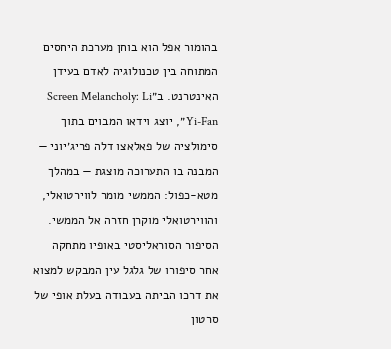בהומור אפל הוא בוחן מערכת היחסים המתוחה בין טכנולוגיה לאדם בעידן האינטרנט. ב״Screen Melancholy: Li Yi-Fan״, יוצג וידאו המבוים בתוך סימולציה של פאלאצו דלה פריג׳יוני — המבנה בו התערוכה מוצגת — במהלך מטא-כפול: הממשי מומר לווירטואלי, והווירטואלי מוקרן חזרה אל הממשי.
הסיפור הסוראליסטי באופיו מתחקה אחר סיפורו של גלגל עין המבקש למצוא את דרכו הביתה בעבודה בעלת אופי של סרטון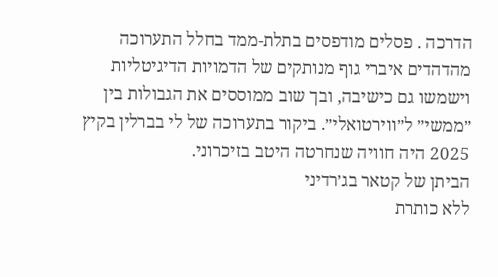הדרכה . פסלים מודפסים בתלת-ממד בחלל התערוכה מהדהדים איברי גוף מנותקים של הדמויות הדיגיטליות וישמשו גם כישיבה, ובך שוב ממוססים את הגבולות בין ״ממשי״ ל״ווירטואלי״. ביקור בתערוכה של לי בברלין בקיץ 2025 היה חוויה שנחרטה היטב בזיכרוני.
הביתן של קטאר בג׳רדיני
ללא כותרת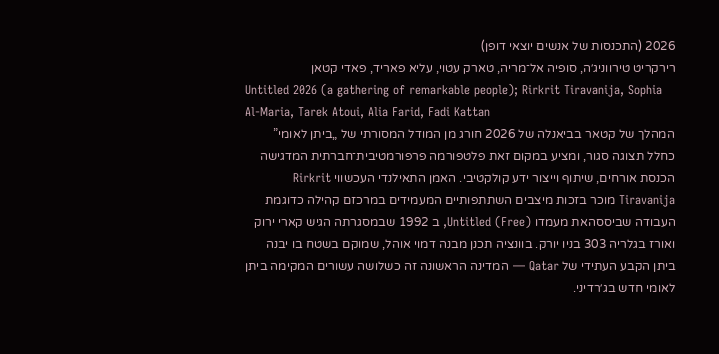2026 (התכנסות של אנשים יוצאי דופן)
רירקריט טירווניג׳ה, סופיה אל־מריה, טארק עטוי, עליא פאריד, פאדי קטאן
Untitled 2026 (a gathering of remarkable people); Rirkrit Tiravanija, Sophia Al-Maria, Tarek Atoui, Alia Farid, Fadi Kattan
המהלך של קטאר בביאנלה של 2026 חורג מן המודל המסורתי של „ביתן לאומי” כחלל תצוגה סגור, ומציע במקום זאת פלטפורמה פרפורמטיבית־חברתית המדגישה הכנסת אורחים, שיתוף וייצור ידע קולקטיבי. האמן התאילנדי העכשווי Rirkrit Tiravanija מוכר בזכות מיצבים השתתפותיים המעמידים במרכזם קהילה כדוגמת העבודה שביססהאת מעמדו Untitled (Free), ב 1992 שבמסגרתה הגיש קארי ירוק ואורז בגלריה 303 בניו יורק. בוונציה תכנן מבנה דמוי אוהל, שמוקם בשטח בו יבנה ביתן הקבע העתידי של Qatar — המדינה הראשונה זה כשלושה עשורים המקימה ביתן לאומי חדש בג׳רדיני.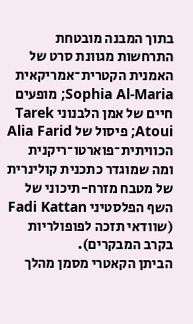בתוך המבנה מובטחת התרחשות מגוונת סרט של האמנית הקטרית־אמריקאית Sophia Al-Maria; מופעים חיים של אמן הלבנוני Tarek Atoui; פיסול של Alia Farid הכוויתית־פוארטו־ריקנית ומה שמוגדר כתכנית קולינרית של מטבח מזרח-תיכוני של השף הפלסטיני Fadi Kattan (שוודאי תזכה לפופולריות בקרב המבקרים).
הביתן הקאטרי מסמן מהלך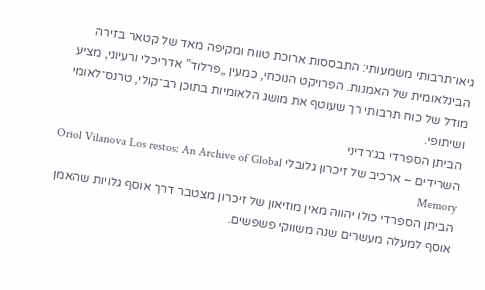גיאו־תרבותי משמעותי: התבססות ארוכת טווח ומקיפה מאד של קטאר בזירה הבינלאומית של האמנות. הפרויקט הנוכחי, כמעין „פרלוד” אדריכלי ורעיוני, מציע מודל של כוח תרבותי רך שעוטף את מושג הלאומיות בתוכן רב־קולי, טרנס־לאומי ושיתופי.
הביתן הספרדי בג׳רדיני
השרידים – ארכיב של זיכרון גלובלי Oriol Vilanova Los restos: An Archive of Global Memory
הביתן הספרדי כולו יהווה מאין מוזיאון של זיכרון מצטבר דרך אוסף גלויות שהאמן אוסף למעלה מעשרים שנה משווקי פשפשים.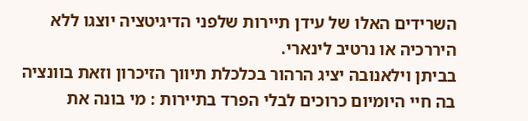השרידים האלו של עידן תיירות שלפני הדיגיטציה יוצגו ללא היררכיה או נרטיב לינארי.
בביתן וילאנובה יציג הרהור בכלכלת תיווך הזיכרון וזאת בוונציה בה חיי היומיום כרוכים לבלי הפרד בתיירות : מי בונה את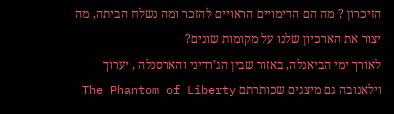הזיכרון ? מה הם הדימויים הראויים להזכר ומה נשלח הביתה, מה יצור את הארכיון שלנו על מקומות שונים?
לאורך ימי הביאנלה, באזור שבין הג’רדיני והארסנלה , יערוך וילאנובה גם מיצגים שכותרתם The Phantom of Liberty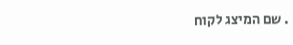. שם המיצג לקוח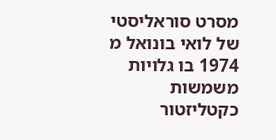מסרט סוראליסטי של לואי בונואל מ 1974 בו גלויות משמשות כקטליזטור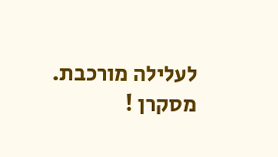לעלילה מורכבת. מסקרן !